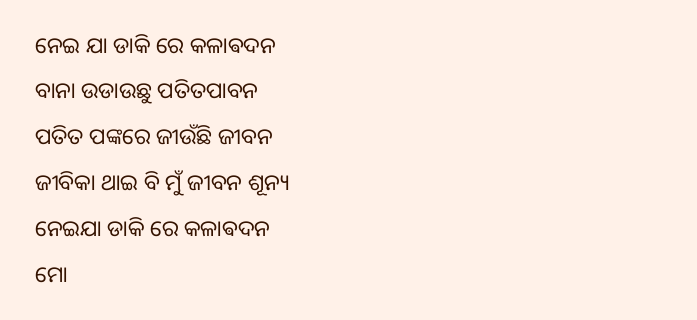ନେଇ ଯା ଡାକି ରେ କଳାଵଦନ
ବାନା ଉଡାଉଛୁ ପତିତପାବନ
ପତିତ ପଙ୍କରେ ଜୀଉଁଛି ଜୀବନ
ଜୀବିକା ଥାଇ ବି ମୁଁ ଜୀବନ ଶୂନ୍ୟ
ନେଇଯା ଡାକି ରେ କଳାଵଦନ
ମୋ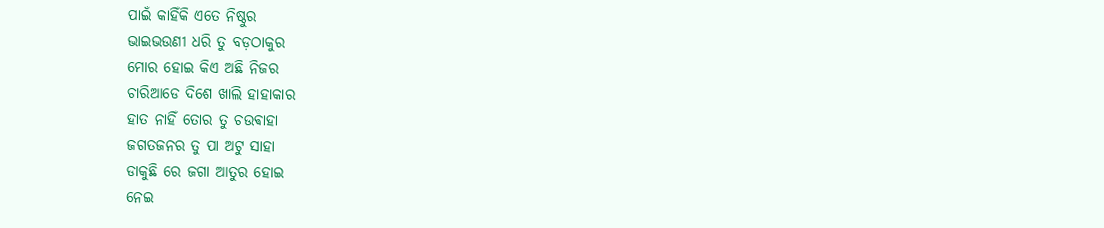ପାଇଁ କାହିଁକି ଏତେ ନିଷ୍ଠୁର
ଭାଇଭଉଣୀ ଧରି ତୁ ବଡ଼ଠାକୁର
ମୋର ହୋଇ କିଏ ଅଛି ନିଜର
ଚାରିଆଡେ ଦିଶେ ଖାଲି ହାହାକାର
ହାତ ନାହିଁ ତୋର ତୁ ଚଉଵାହା
ଜଗତଜନର ତୁ ପା ଅଟୁ ସାହା
ଡାକୁଛି ରେ ଜଗା ଆତୁର ହୋଇ
ନେଇ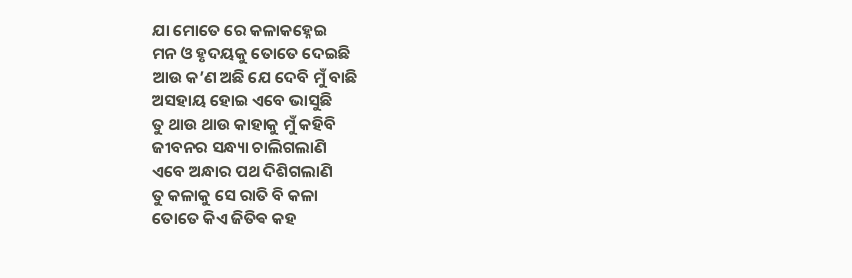ଯା ମୋତେ ରେ କଳାକହ୍ନେଇ
ମନ ଓ ହୃଦୟକୁ ତୋତେ ଦେଇଛି
ଆଉ କ’ଣ ଅଛି ଯେ ଦେବି ମୁଁ ବାଛି
ଅସହାୟ ହୋଇ ଏବେ ଭାସୁଛି
ତୁ ଥାଉ ଥାଉ କାହାକୁ ମୁଁ କହିବି
ଜୀବନର ସନ୍ଧ୍ୟା ଚାଲିଗଲାଣି
ଏବେ ଅନ୍ଧାର ପଥ ଦିଶିଗଲାଣି
ତୁ କଳାକୁ ସେ ରାତି ବି କଳା
ତୋତେ କିଏ ଜିତିଵ କହ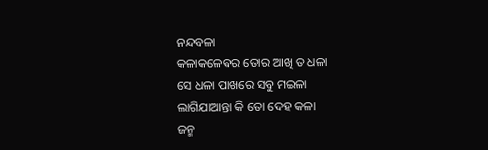ନନ୍ଦବଳା
କଳାକଳେଵର ତୋର ଆଖି ତ ଧଳା
ସେ ଧଳା ପାଖରେ ସବୁ ମଇଳା
ଲାଗିଯାଆନ୍ତା କି ତୋ ଦେହ କଳା
ଜନ୍ମ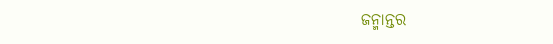ଜନ୍ମାନ୍ତର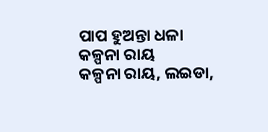ପାପ ହୁଅନ୍ତା ଧଳା
କଳ୍ପନା ରାୟ
କଳ୍ପନା ରାୟ, ଲଇଡା,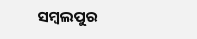ସମ୍ବଲପୁର